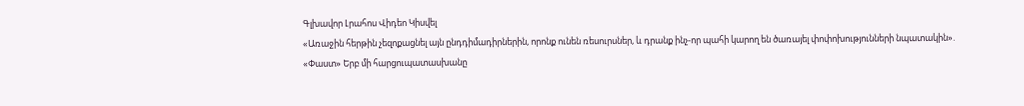Գլխավոր Լրահոս Վիդեո Կիսվել
«Առաջին հերթին չեզոքացնել այն ընդդիմադիրներին, որոնք ունեն ռեսուրսներ, և դրանք ինչ-որ պահի կարող են ծառայել փոփոխությունների նպատակին». «Փաստ» Երբ մի հարցուպատասխանը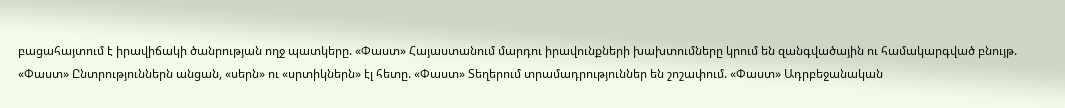բացահայտում է իրավիճակի ծանրության ողջ պատկերը. «Փաստ» Հայաստանում մարդու իրավունքների խախտումները կրում են զանգվածային ու համակարգված բնույթ. «Փաստ» Ընտրություններն անցան, «սերն» ու «սրտիկներն» էլ հետը. «Փաստ» Տեղերում տրամադրություններ են շոշափում. «Փաստ» Ադրբեջանական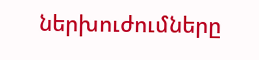ներխուժումները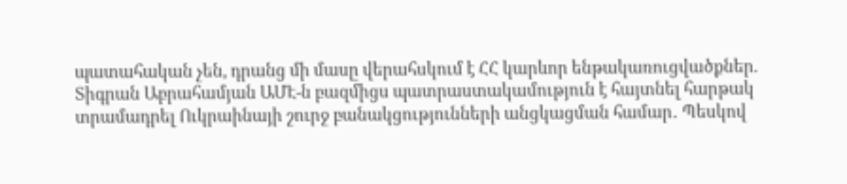պատահական չեն, դրանց մի մասը վերահսկում է ՀՀ կարևոր ենթակառուցվածքներ. Տիգրան Աբրահամյան ԱՄԷ-ն բազմիցս պատրաստակամություն է հայտնել հարթակ տրամադրել Ուկրաինայի շուրջ բանակցությունների անցկացման համար․ Պեսկով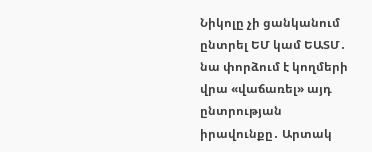Նիկոլը չի ցանկանում ընտրել ԵՄ կամ ԵԱՏՄ․ նա փորձում է կողմերի վրա «վաճառել» այդ ընտրության իրավունքը․ Արտակ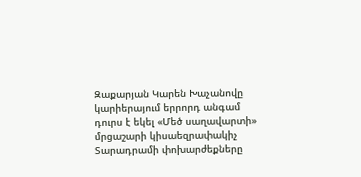Զաքարյան Կարեն Խաչանովը կարիերայում երրորդ անգամ դուրս է եկել «Մեծ սաղավարտի» մրցաշարի կիսաեզրափակիչ Տարադրամի փոխարժեքները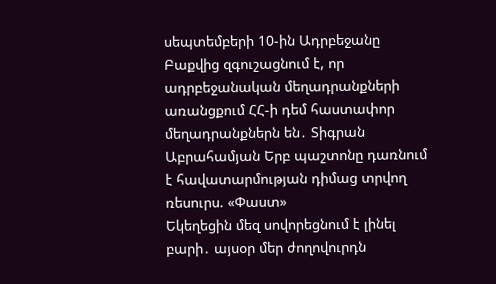սեպտեմբերի 10-ին Ադրբեջանը Բաքվից զգուշացնում է, որ ադրբեջանական մեղադրանքների առանցքում ՀՀ-ի դեմ հաստափոր մեղադրանքներն են․ Տիգրան Աբրահամյան Երբ պաշտոնը դառնում է հավատարմության դիմաց տրվող ռեսուրս. «Փաստ»
Եկեղեցին մեզ սովորեցնում է լինել բարի․ այսօր մեր ժողովուրդն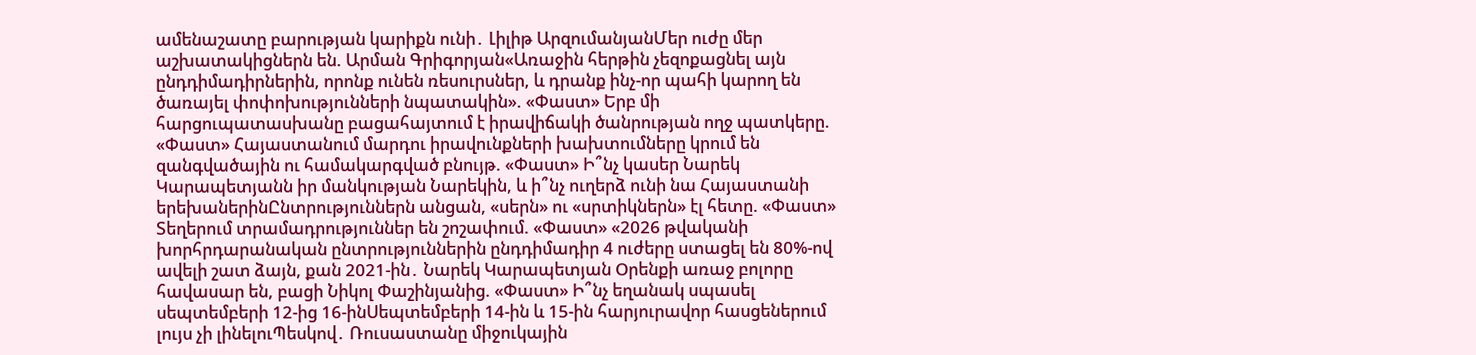ամենաշատը բարության կարիքն ունի․ Լիլիթ ԱրզումանյանՄեր ուժը մեր աշխատակիցներն են. Արման Գրիգորյան«Առաջին հերթին չեզոքացնել այն ընդդիմադիրներին, որոնք ունեն ռեսուրսներ, և դրանք ինչ-որ պահի կարող են ծառայել փոփոխությունների նպատակին». «Փաստ» Երբ մի հարցուպատասխանը բացահայտում է իրավիճակի ծանրության ողջ պատկերը. «Փաստ» Հայաստանում մարդու իրավունքների խախտումները կրում են զանգվածային ու համակարգված բնույթ. «Փաստ» Ի՞նչ կասեր Նարեկ Կարապետյանն իր մանկության Նարեկին, և ի՞նչ ուղերձ ունի նա Հայաստանի երեխաներինԸնտրություններն անցան, «սերն» ու «սրտիկներն» էլ հետը. «Փաստ» Տեղերում տրամադրություններ են շոշափում. «Փաստ» «2026 թվականի խորհրդարանական ընտրություններին ընդդիմադիր 4 ուժերը ստացել են 80%-ով ավելի շատ ձայն, քան 2021-ին․ Նարեկ Կարապետյան Oրենքի առաջ բոլորը հավասար են, բացի Նիկոլ Փաշինյանից. «Փաստ» Ի՞նչ եղանակ սպասել սեպտեմբերի 12-ից 16-ինՍեպտեմբերի 14-ին և 15-ին հարյուրավոր հասցեներում լույս չի լինելուՊեսկով․ Ռուսաստանը միջուկային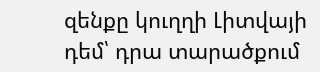զենքը կուղղի Լիտվայի դեմ՝ դրա տարածքում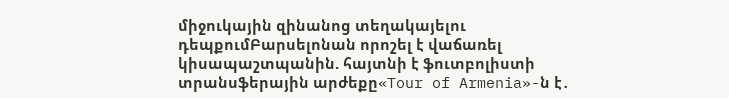միջուկային զինանոց տեղակայելու դեպքումԲարսելոնան որոշել է վաճառել կիսապաշտպանին. հայտնի է ֆուտբոլիստի տրանսֆերային արժեքը«Tour of Armenia»-ն է․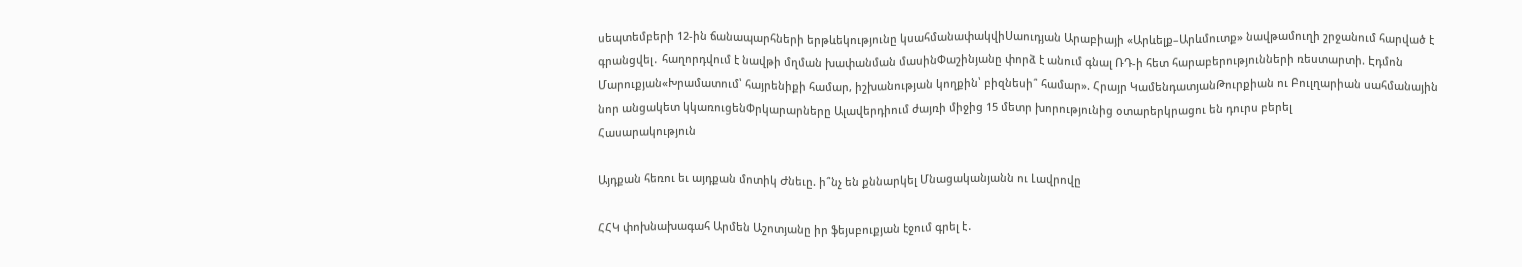սեպտեմբերի 12-ին ճանապարհների երթևեկությունը կսահմանափակվիՍաուդյան Արաբիայի «Արևելք–Արևմուտք» նավթամուղի շրջանում հարված է գրանցվել․ հաղորդվում է նավթի մղման խափանման մասինՓաշինյանը փորձ է անում գնալ ՌԴ-ի հետ հարաբերությունների ռեստարտի. Էդմոն Մարուքյան«Խրամատում՝ հայրենիքի համար, իշխանության կողքին՝ բիզնեսի՞ համար». Հրայր ԿամենդատյանԹուրքիան ու Բուլղարիան սահմանային նոր անցակետ կկառուցենՓրկարարները Ալավերդիում ժայռի միջից 15 մետր խորությունից օտարերկրացու են դուրս բերել
Հասարակություն

Այդքան հեռու եւ այդքան մոտիկ Ժնեւը. ի՞նչ են քննարկել Մնացականյանն ու Լավրովը

ՀՀԿ փոխնախագահ Արմեն Աշոտյանը իր ֆեյսբուքյան էջում գրել է․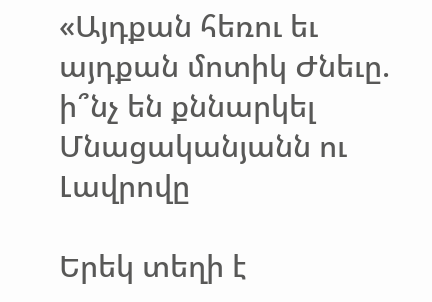«Այդքան հեռու եւ այդքան մոտիկ Ժնեւը. ի՞նչ են քննարկել Մնացականյանն ու Լավրովը

Երեկ տեղի է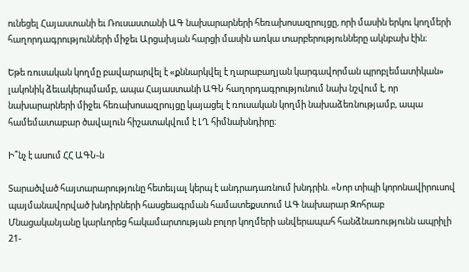ունեցել Հայաստանի եւ Ռուսաստանի ԱԳ նախարարների հեռախոսազրույցը, որի մասին երկու կողմերի հաղորդագրությունների միջեւ Արցախյան հարցի մասին առկա տարբերությունները ակնբախ էին։

Եթե ռուսական կողմը բավարարվել է «քննարկվել է ղարաբաղյան կարգավորման պրոբլեմատիկան» լակոնիկ ձեւակերպմամբ, ապա Հայաստանի ԱԳՆ հաղորդագրությունում նախ նշվում է, որ նախարարների միջեւ հեռախոսազրույցը կայացել է ռուսական կողմի նախաձեռնությամբ, ապա համեմատաբար ծավալուն հիշատակվում է ԼՂ հիմնախնդիրը։

Ի՞նչ է ասում ՀՀ ԱԳՆ-ն

Տարածված հայտարարությունը հետեւյալ կերպ է անդրադառնում խնդրին. «Նոր տիպի կորոնավիրուսով պայմանավորված խնդիրների հասցեագրման համատեքստում ԱԳ նախարար Զոհրաբ Մնացականյանը կարևորեց հակամարտության բոլոր կողմերի անվերապահ հանձնառությունն ապրիլի 21-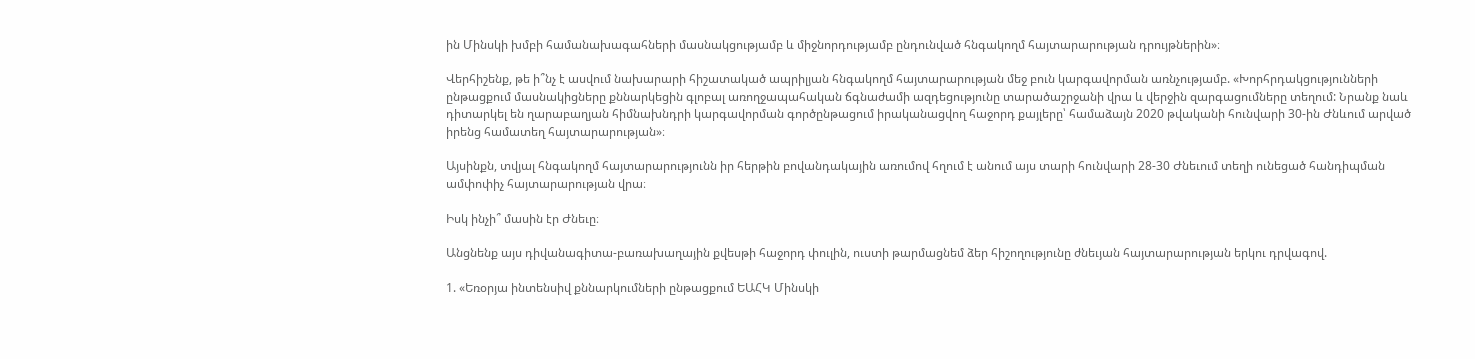ին Մինսկի խմբի համանախագահների մասնակցությամբ և միջնորդությամբ ընդունված հնգակողմ հայտարարության դրույթներին»։

Վերհիշենք, թե ի՞նչ է ասվում նախարարի հիշատակած ապրիլյան հնգակողմ հայտարարության մեջ բուն կարգավորման առնչությամբ. «Խորհրդակցությունների ընթացքում մասնակիցները քննարկեցին գլոբալ առողջապահական ճգնաժամի ազդեցությունը տարածաշրջանի վրա և վերջին զարգացումները տեղում: Նրանք նաև դիտարկել են ղարաբաղյան հիմնախնդրի կարգավորման գործընթացում իրականացվող հաջորդ քայլերը՝ համաձայն 2020 թվականի հունվարի 30-ին Ժնևում արված իրենց համատեղ հայտարարության»։

Այսինքն, տվյալ հնգակողմ հայտարարությունն իր հերթին բովանդակային առումով հղում է անում այս տարի հունվարի 28-30 Ժնեւում տեղի ունեցած հանդիպման ամփոփիչ հայտարարության վրա։

Իսկ ինչի՞ մասին էր Ժնեւը։

Անցնենք այս դիվանագիտա-բառախաղային քվեսթի հաջորդ փուլին, ուստի թարմացնեմ ձեր հիշողությունը ժնեւյան հայտարարության երկու դրվագով.

1. «Եռօրյա ինտենսիվ քննարկումների ընթացքում ԵԱՀԿ Մինսկի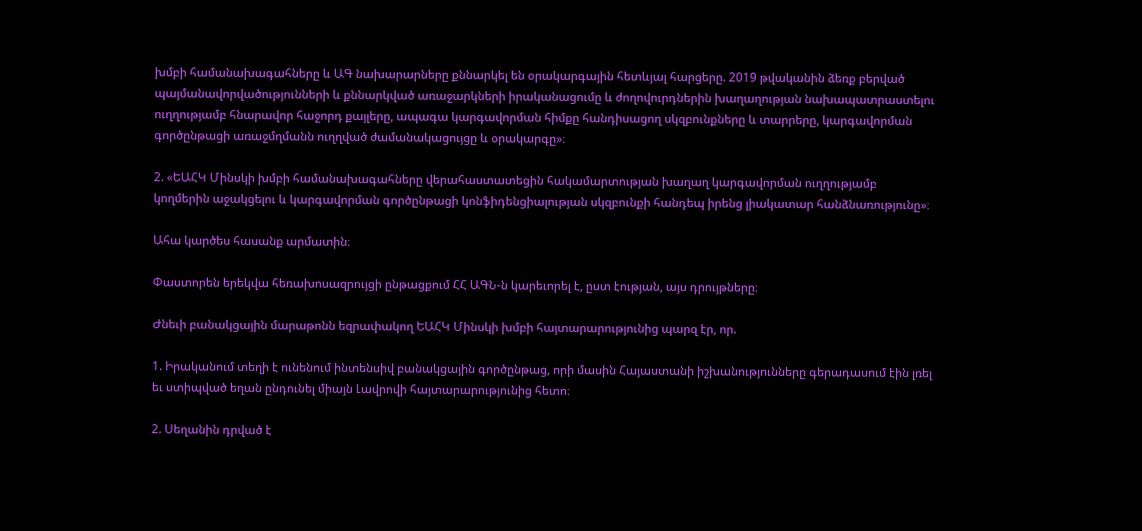խմբի համանախագահները և ԱԳ նախարարները քննարկել են օրակարգային հետևյալ հարցերը. 2019 թվականին ձեռք բերված պայմանավորվածությունների և քննարկված առաջարկների իրականացումը և ժողովուրդներին խաղաղության նախապատրաստելու ուղղությամբ հնարավոր հաջորդ քայլերը, ապագա կարգավորման հիմքը հանդիսացող սկզբունքները և տարրերը, կարգավորման գործընթացի առաջմղմանն ուղղված ժամանակացույցը և օրակարգը»։

2. «ԵԱՀԿ Մինսկի խմբի համանախագահները վերահաստատեցին հակամարտության խաղաղ կարգավորման ուղղությամբ կողմերին աջակցելու և կարգավորման գործընթացի կոնֆիդենցիալության սկզբունքի հանդեպ իրենց լիակատար հանձնառությունը»։

Ահա կարծես հասանք արմատին։

Փաստորեն երեկվա հեռախոսազրույցի ընթացքում ՀՀ ԱԳՆ-ն կարեւորել է, ըստ էության, այս դրույթները։

Ժնեւի բանակցային մարաթոնն եզրափակող ԵԱՀԿ Մինսկի խմբի հայտարարությունից պարզ էր, որ.

1. Իրականում տեղի է ունենում ինտենսիվ բանակցային գործընթաց, որի մասին Հայաստանի իշխանությունները գերադասում էին լռել եւ ստիպված եղան ընդունել միայն Լավրովի հայտարարությունից հետո։

2. Սեղանին դրված է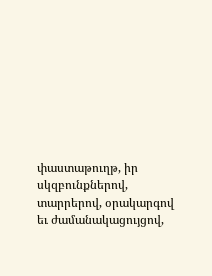փաստաթուղթ, իր սկզբունքներով, տարրերով, օրակարգով եւ ժամանակացույցով,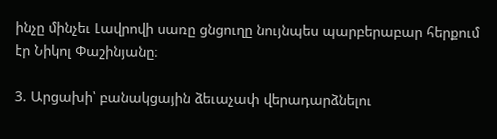ինչը մինչեւ Լավրովի սառը ցնցուղը նույնպես պարբերաբար հերքում էր Նիկոլ Փաշինյանը։

3. Արցախի՝ բանակցային ձեւաչափ վերադարձնելու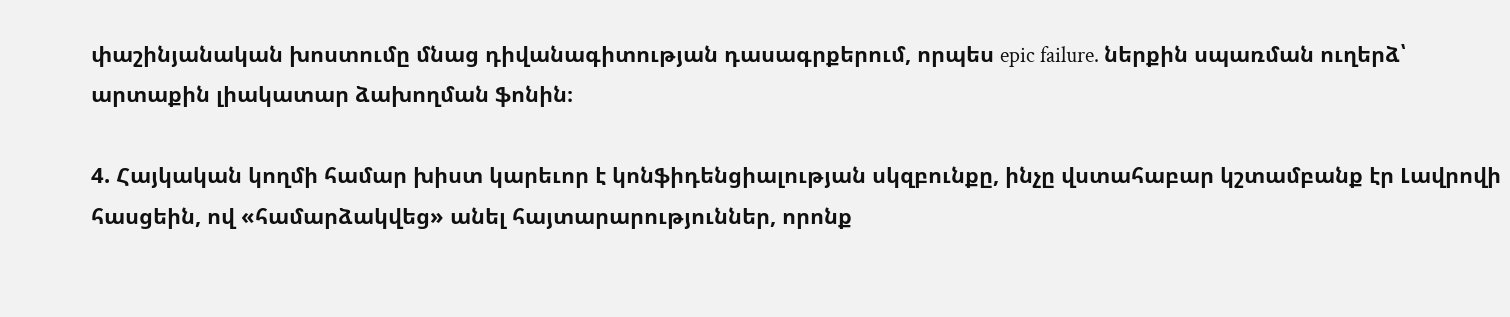փաշինյանական խոստումը մնաց դիվանագիտության դասագրքերում, որպես epic failure. ներքին սպառման ուղերձ՝ արտաքին լիակատար ձախողման ֆոնին։

4. Հայկական կողմի համար խիստ կարեւոր է կոնֆիդենցիալության սկզբունքը, ինչը վստահաբար կշտամբանք էր Լավրովի հասցեին, ով «համարձակվեց» անել հայտարարություններ, որոնք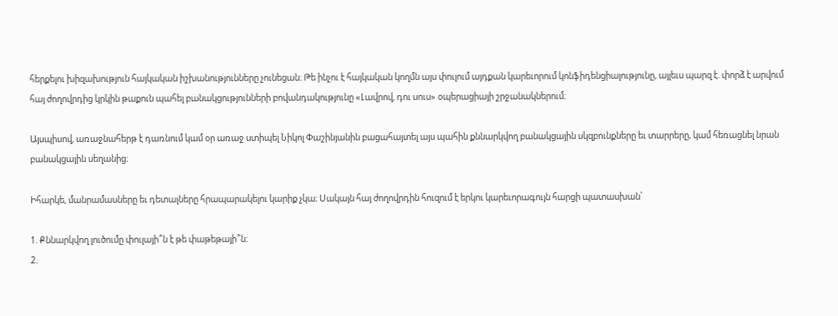հերքելու խիզախություն հայկական իշխանությունները չունեցան։ Թե ինչու է հայկական կողմն այս փուլում այդքան կարեւորում կոնֆիդենցիալությունը, այլեւս պարզ է. փորձ է արվում հայ ժողովրդից կրկին թաքուն պահել բանակցությունների բովանդակությունը «Լավրով, դու սուս» օպերացիայի շրջանակներում։

Այսպիսով, առաջնահերթ է դառնում կամ օր առաջ ստիպել Նիկոլ Փաշինյանին բացահայտել այս պահին քննարկվող բանակցային սկզբունքները եւ տարրերը, կամ հեռացնել նրան բանակցային սեղանից։

Իհարկե, մանրամասները եւ դետալները հրապարակելու կարիք չկա։ Սակայն հայ ժողովրդին հուզում է երկու կարեւորագույն հարցի պատասխան՝

1. Քննարկվող լուծումը փուլայի՞ն է թե փաթեթայի՞ն։
2.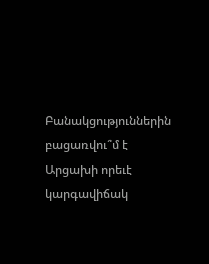Բանակցություններին բացառվու՞մ է Արցախի որեւէ կարգավիճակ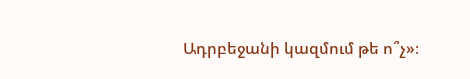Ադրբեջանի կազմում թե ո՞չ»։